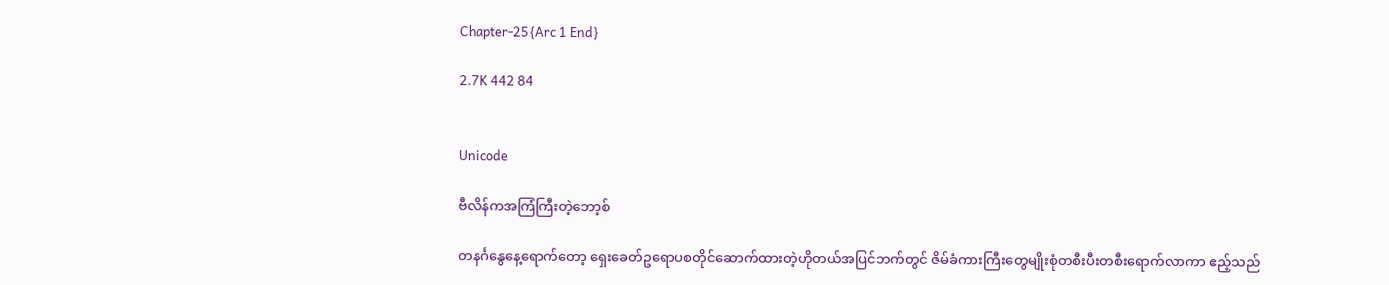Chapter-25{Arc 1 End}

2.7K 442 84


Unicode

ဗီလိန်ကအကြံကြီးတဲ့ဘော့စ်

တနင်္ဂနွေနေ့ရောက်တော့ ရှေးခေတ်ဥရောပစတိုင်ဆောက်ထားတဲ့ဟိုတယ်အပြင်ဘက်တွင် ဇိမ်ခံကားကြီးတွေမျိုးစုံတစီးပီးတစီးရောက်လာကာ ဧည့်သည်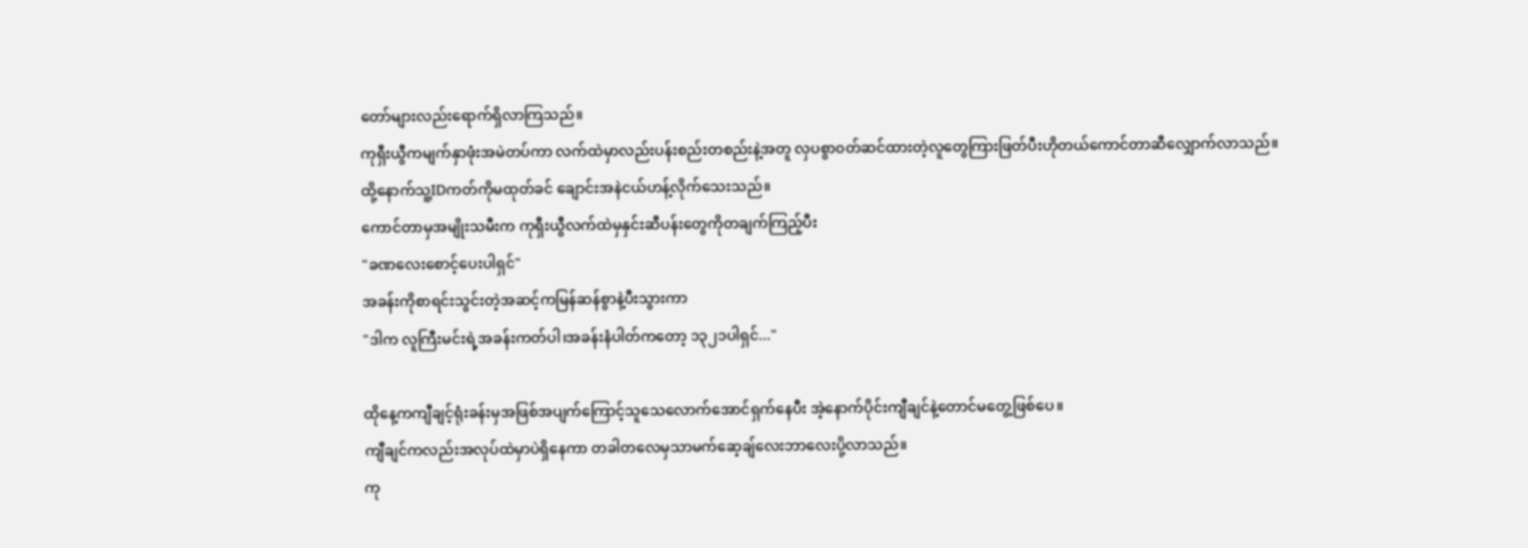တော်များလည်းရောက်ရှိလာကြသည်။
ကုရှီးယွီကမျက်နှာဖုံးအမဲတပ်ကာ လက်ထဲမှာလည်းပန်းစည်းတစည်းနဲ့အတူ လှပစွာ၀တ်ဆင်ထားတဲ့လူတွေကြားဖြတ်ပီးဟိုတယ်ကောင်တာဆီလျှောက်လာသည်။
ထို့နောက်သူ့IDကတ်ကိုမထုတ်ခင် ချောင်းအနဲငယ်ဟန့်လိုက်သေးသည်။
ကောင်တာမှအမျိုးသမီးက ကုရှီးယွီလက်ထဲမှနှင်းဆီပန်းတွေကိုတချက်ကြည့်ပီး
"ခဏလေးစောင့်ပေးပါရှင်"
အခန်းကိုစာရင်းသွင်းတဲ့အဆင့်ကမြန်ဆန်စွာနဲ့ပီးသွားကာ
"ဒါက လူကြီးမင်းရဲ့အခန်းကတ်ပါ၊အခန်းနံပါတ်ကတော့ ၁၃၂၁ပါရှင်..."

ထိုနေ့ကကျီချင့်ရုံးခန်းမှအဖြစ်အပျက်ကြောင့်သူသေလောက်အောင်ရှက်နေပီး အဲ့နောက်ပိုင်းကျီချင်နဲ့တောင်မတွေ့ဖြစ်ပေ။
ကျီချင်ကလည်းအလုပ်ထဲမှာပဲရှိနေကာ တခါတလေမှသာမက်ဆေ့ချ်လေးဘာလေးပို့လာသည်။
ကု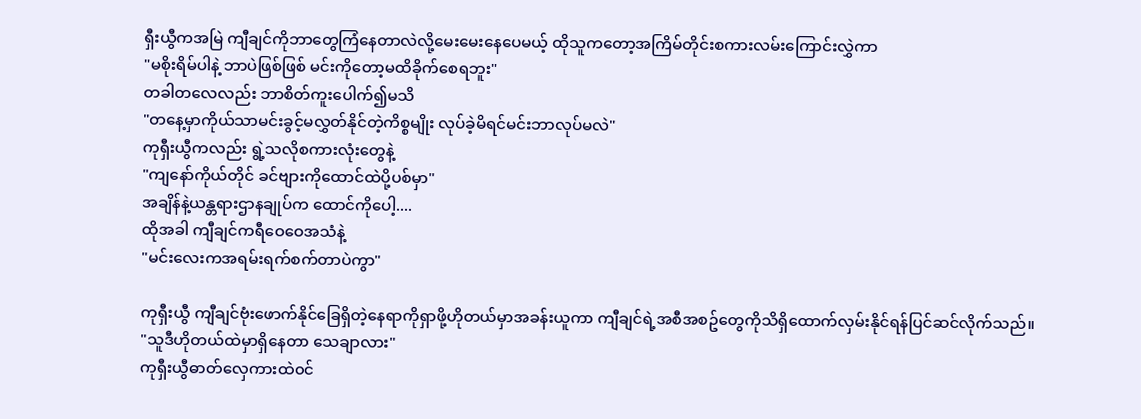ရှီးယွီကအမြဲ ကျီချင်ကိုဘာတွေကြံနေတာလဲလို့မေးမေးနေပေမယ့် ထိုသူကတော့အကြိမ်တိုင်းစကားလမ်းကြောင်းလွှဲကာ
"မစိုးရိမ်ပါနဲ့ ဘာပဲဖြစ်ဖြစ် မင်းကိုတော့မထိခိုက်စေရဘူး"
တခါတလေလည်း ဘာစိတ်ကူးပေါက်၍မသိ
"တနေ့မှာကိုယ်သာမင်းခွင့်မလွှတ်နိုင်တဲ့ကိစ္စမျိုး လုပ်ခဲ့မိရင်မင်းဘာလုပ်မလဲ"
ကုရှီးယွီကလည်း ရွဲ့သလိုစကားလုံးတွေနဲ့
"ကျနော်ကိုယ်တိုင် ခင်ဗျားကိုထောင်ထဲပို့ပစ်မှာ"
အချိန်နဲ့ယန္တရားဌာနချုပ်က ထောင်ကိုပေါ့....
ထိုအခါ ကျီချင်ကရီဝေဝေအသံနဲ့
"မင်းလေးကအရမ်းရက်စက်တာပဲကွာ"

ကုရှီးယွီ ကျီချင်ဗုံးဖောက်နိုင်ခြေရှိတဲ့နေရာကိုရှာဖို့ဟိုတယ်မှာအခန်းယူကာ ကျီချင်ရဲ့အစီအစဥ်တွေကိုသိရှိထောက်လှမ်းနိုင်ရန်ပြင်ဆင်လိုက်သည်။
"သူဒီဟိုတယ်ထဲမှာရှိနေတာ သေချာလား"
ကုရှီးယွီဓာတ်လှေကားထဲ၀င်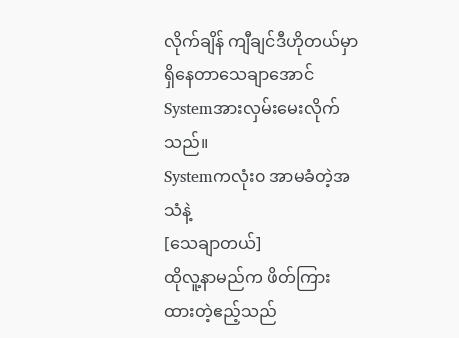လိုက်ချိန် ကျီချင်ဒီဟိုတယ်မှာရှိနေတာသေချာအောင်Systemအားလှမ်းမေးလိုက်သည်။
Systemကလုံး၀ အာမခံတဲ့အသံနဲ့
[သေချာတယ်]
ထိုလူ့နာမည်က ဖိတ်ကြားထားတဲ့ဧည့်သည်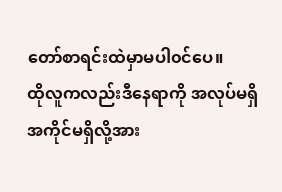တော်စာရင်းထဲမှာမပါ၀င်ပေ။
ထိုလူကလည်းဒီနေရာကို အလုပ်မရှိအကိုင်မရှိလို့အား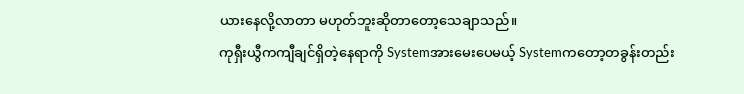ယားနေလို့လာတာ မဟုတ်ဘူးဆိုတာတော့သေချာသည်။
ကုရှီးယွီကကျီချင်ရှိတဲ့နေရာကို Systemအားမေးပေမယ့် Systemကတော့တခွန်းတည်း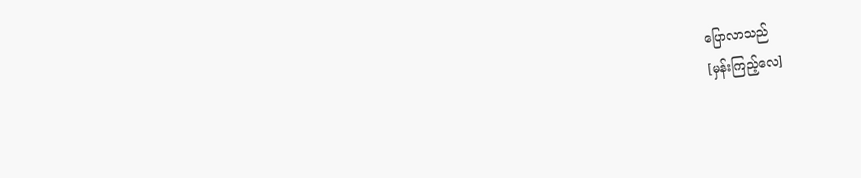ပြောလာသည်
[မှန်းကြည့်လေ]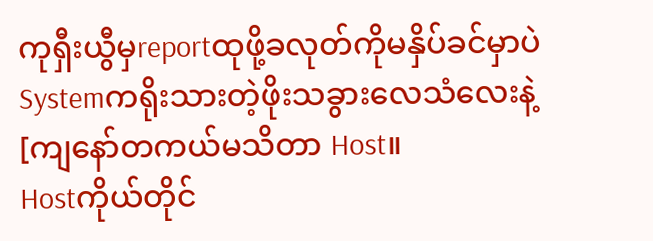ကုရှီးယွီမှreportထုဖို့ခလုတ်ကိုမနှိပ်ခင်မှာပဲ Systemကရိုးသားတဲ့ဖိုးသခွားလေသံလေးနဲ့
[ကျနော်တကယ်မသိတာ Host။
Hostကိုယ်တိုင်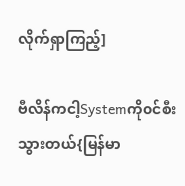လိုက်ရှာကြည့်]

ဗီလိန်ကငါ့Systemကို၀င်စီးသွားတယ်{မြန်မာ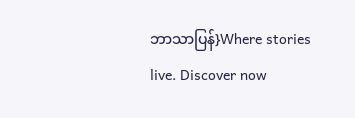ဘာသာပြန်}Where stories live. Discover now